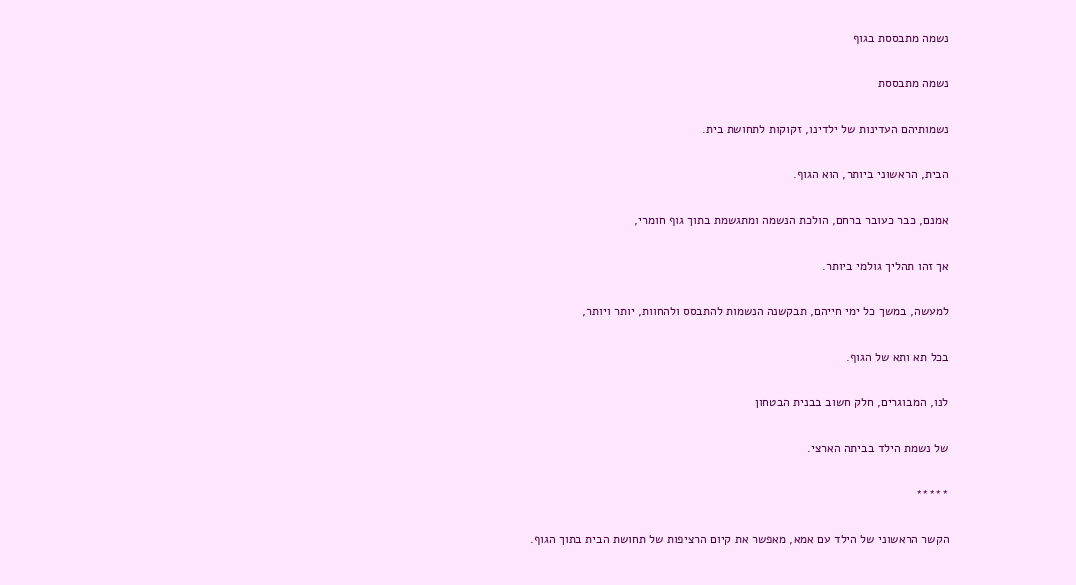נשמה מתבססת בגוף

נשמה מתבססת

נשמותיהם העדינות של ילדינו, זקוקות לתחושת בית.

הבית, הראשוני ביותר, הוא הגוף.

אמנם, כבר כעובר ברחם, הולכת הנשמה ומתגשמת בתוך גוף חומרי,

אך זהו תהליך גולמי ביותר.

למעשה, במשך כל ימי חייהם, תבקשנה הנשמות להתבסס ולהחוות, יותר ויותר,

בכל תא ותא של הגוף.

לנו, המבוגרים, חלק חשוב בבנית הבטחון

של נשמת הילד בביתה הארצי.

*****

הקשר הראשוני של הילד עם אמא, מאפשר את קיום הרציפות של תחושת הבית בתוך הגוף.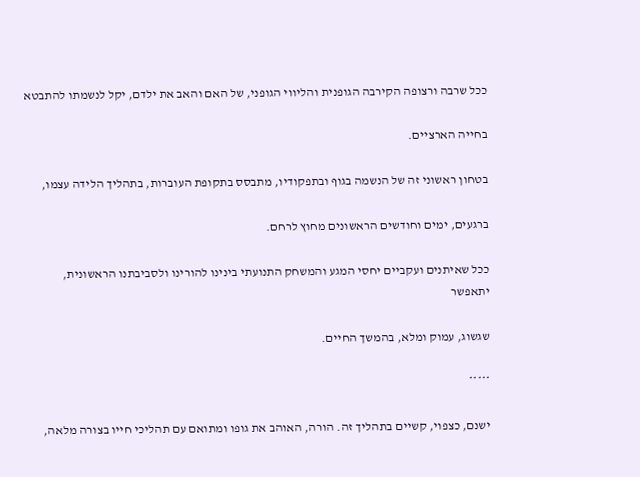ככל שרבה ורצופה הקירבה הגופנית והליווי הגופני, של האם והאב את ילדם, יקל לנשמתו להתבטא

בחייה הארציים.

בטחון ראשוני זה של הנשמה בגוף ובתפקודיו, מתבסס בתקופת העוברות, בתהליך הלידה עצמו,

ברגעים, ימים וחודשים הראשונים מחוץ לרחם.

ככל שאיתנים ועקביים יחסי המגע והמשחק התנועתי בינינו להורינו ולסביבתנו הראשונית, יתאפשר

שגשוג, עמוק ומלא, בהמשך החיים.

*****

ישנם, כצפוי, קשיים בתהליך זה. הורה, האוהב את גופו ומתואם עם תהליכי חייו בצורה מלאה,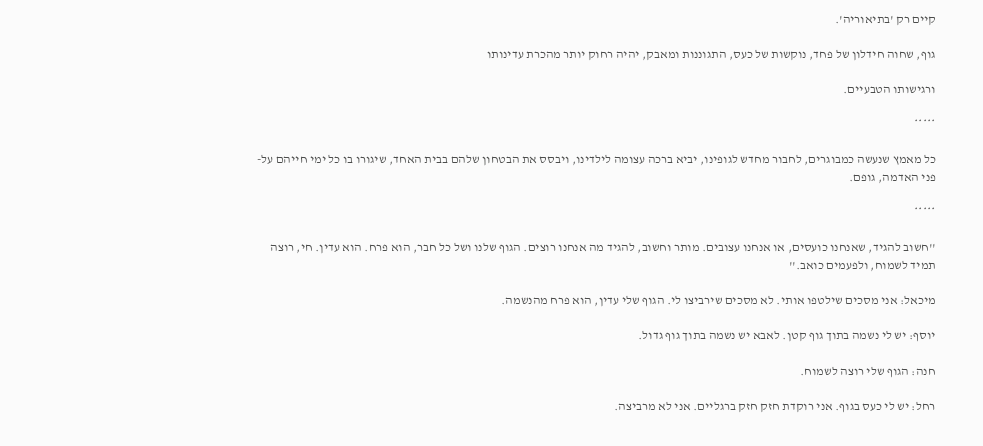קיים רק 'בתיאוריה'.

גוף, שחוה חידלון של פחד, נוקשות של כעס, התגוננות ומאבק, יהיה רחוק יותר מהכרת עדינותו

ורגישותו הטבעיים.

*****

כל מאמץ שנעשה כמבוגרים, לחבור מחדש לגופינו, יביא ברכה עצומה לילדינו, ויבסס את הבטחון שלהם בבית האחד, שיגורו בו כל ימי חייהם על-פני האדמה, גופם.

*****

''חשוב להגיד, שאנחנו כועסים, או אנחנו עצובים. מותר וחשוב, להגיד מה אנחנו רוצים. הגוף שלנו ושל כל חבר, הוא פרח. הוא עדין. חי, רוצה תמיד לשמוח, ולפעמים כואב.''

מיכאל: אני מסכים שילטפו אותי. לא מסכים שירביצו לי. הגוף שלי עדין, הוא פרח מהנשמה.

יוסף: יש לי נשמה בתוך גוף קטן. לאבא יש נשמה בתוך גוף גדול.

חנה: הגוף שלי רוצה לשמוח.

רחל: יש לי כעס בגוף. אני רוקדת חזק חזק ברגליים. אני לא מרביצה.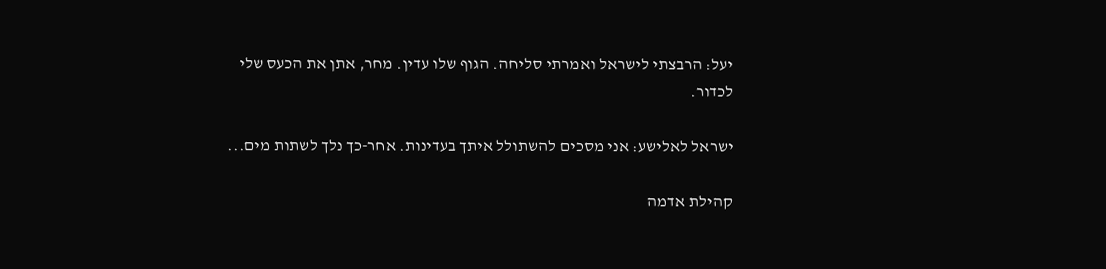יעל: הרבצתי לישראל ואמרתי סליחה. הגוף שלו עדין. מחר, אתן את הכעס שלי לכדור.

ישראל לאלישע: אני מסכים להשתולל איתך בעדינות. אחר-כך נלך לשתות מים...

קהילת אדמה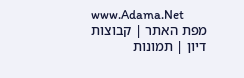www.Adama.Net
מפת האתר | קבוצות דיון | תמונות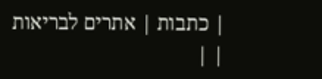| כתבות | אתרים לבריאות
| |